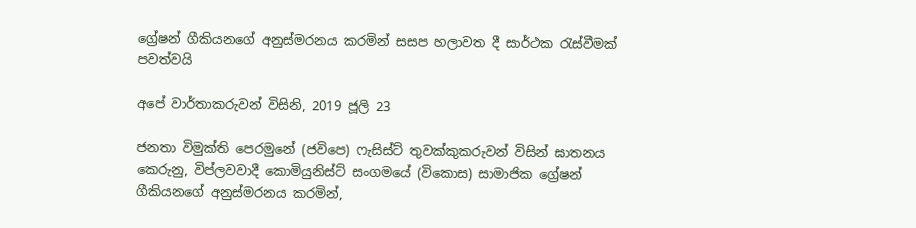ග්‍රේෂන් ගීකියනගේ අනුස්මරනය කරමින් සසප හලාවත දී සාර්ථක රැස්වීමක් පවත්වයි

අපේ වාර්තාකරුවන් විසිනි, 2019 ජූලි 23

ජනතා විමුක්ති පෙරමුනේ (ජවිපෙ) ෆැසිස්ට් තුවක්කුකරුවන් විසින් ඝාතනය කෙරුනු, විප්ලවවාදී කොමියුනිස්ට් සංගමයේ (විකොස) සාමාජික ග්‍රේෂන් ගීකියනගේ අනුස්මරනය කරමින්,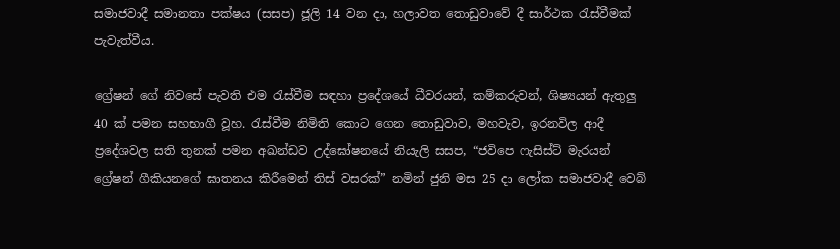සමාජවාදී සමානතා පක්ෂය (සසප) ජූලි 14 වන දා, හලාවත තොඩුවාවේ දී සාර්ථක රැස්වීමක් පැවැත්වීය.

ග්‍රේෂන් ගේ නිවසේ පැවති එම රැස්වීම සඳහා ප්‍රදේශයේ ධීවරයන්, කම්කරුවන්, ශිෂ්‍යයන් ඇතුලු 40 ක් පමන සහභාගී වූහ. රැස්වීම නිමිති කොට ගෙන තොඩුවාව, මහවැව, ඉරනවිල ආදී ප්‍රදේශවල සති තුනක් පමන අඛන්ඩව උද්ඝෝෂනයේ නියැලි සසප, “ජවිපෙ ෆැසිස්ට් මැරයන් ග්‍රේෂන් ගීකියනගේ ඝාතනය කිරීමෙන් තිස් වසරක්” නමින් ජුනි මස 25 දා ලෝක සමාජවාදී වෙබ්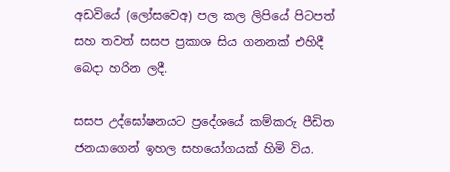අඩවියේ (ලෝසවෙඅ) පල කල ලිපියේ පිටපත් සහ තවත් සසප ප්‍රකාශ සිය ගනනක් එහිදී බෙදා හරින ලදී.

සසප උද්ඝෝෂනයට ප්‍රදේශයේ කම්කරු පීඩිත ජනයාගෙන් ඉහල සහයෝගයක් හිමි විය.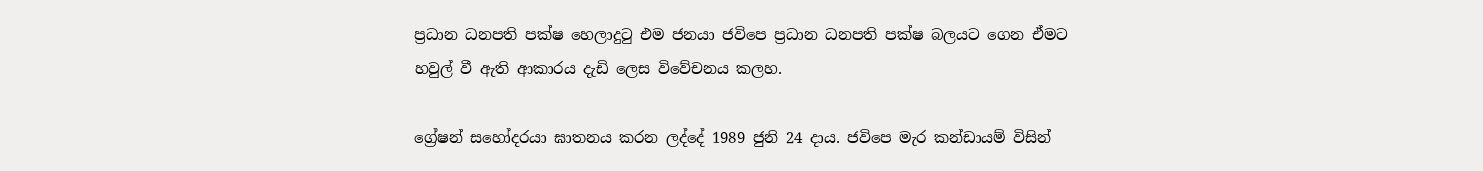ප්‍රධාන ධනපති පක්ෂ හෙලාදුටු එම ජනයා ජවිපෙ ප්‍රධාන ධනපති පක්ෂ බලයට ගෙන ඒමට හවුල් වී ඇති ආකාරය දැඩි ලෙස විවේචනය කලහ.

ග්‍රේෂන් සහෝදරයා ඝාතනය කරන ලද්දේ 1989 ජුනි 24 දාය. ජවිපෙ මැර කන්ඩායම් විසින්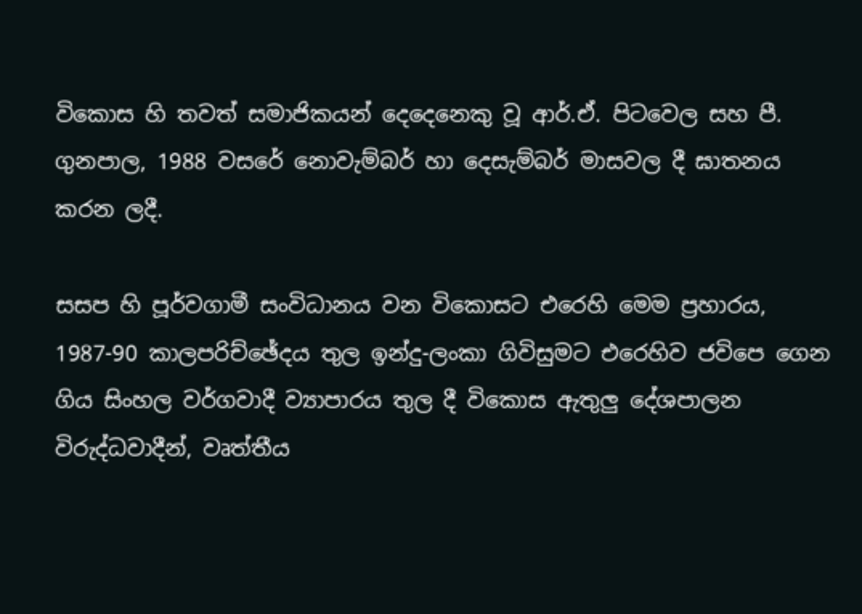විකොස හි තවත් සමාජිකයන් දෙදෙනෙකු වූ ආර්.ඒ. පිටවෙල සහ පී. ගුනපාල, 1988 වසරේ නොවැම්බර් හා දෙසැම්බර් මාසවල දී ඝාතනය කරන ලදී.

සසප හි පූර්වගාමී සංවිධානය වන විකොසට එරෙහි මෙම ප්‍රහාරය, 1987-90 කාලපරිච්ඡේදය තුල ඉන්දු-ලංකා ගිවිසුමට එරෙහිව ජවිපෙ ගෙන ගිය සිංහල වර්ගවාදී ව්‍යාපාරය තුල දී විකොස ඇතුලු දේශපාලන විරුද්ධවාදීන්, වෘත්තීය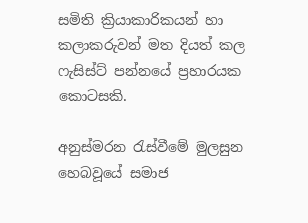සමිති ක්‍රියාකාරිකයන් හා කලාකරුවන් මත දියත් කල ෆැසිස්ට් පන්නයේ ප්‍රහාරයක කොටසකි.

අනුස්මරන රැස්වීමේ මුලසුන හෙබවූයේ සමාජ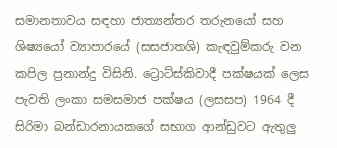සමානතාවය සඳහා ජාත්‍යන්තර තරුනයෝ සහ ශිෂ්‍යයෝ ව්‍යාපාරයේ (සසජාතශි) කැඳවුම්කරු වන කපිල ප්‍රනාන්දු විසිනි. ට්‍රොට්ස්කිවාදී පක්ෂයක් ලෙස පැවති ලංකා සමසමාජ පක්ෂය (ලසසප) 1964 දී සිරිමා බන්ඩාරනායකගේ සභාග ආන්ඩුවට ඇතුලු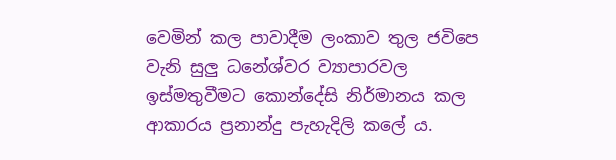වෙමින් කල පාවාදීම ලංකාව තුල ජවිපෙ වැනි සුලු ධනේශ්වර ව්‍යාපාරවල ඉස්මතුවීමට කොන්දේසි නිර්මානය කල ආකාරය ප්‍රනාන්දු පැහැදිලි කලේ ය.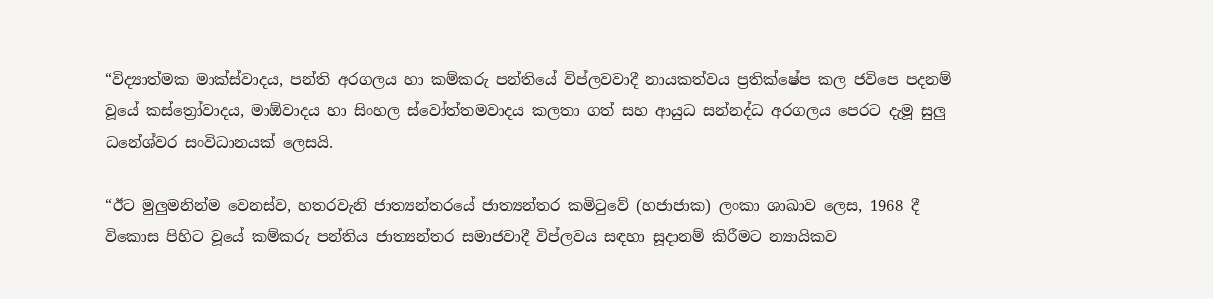“විද්‍යාත්මක මාක්ස්වාදය, පන්ති අරගලය හා කම්කරු පන්තියේ විප්ලවවාදී නායකත්වය ප්‍රතික්ෂේප කල ජවිපෙ පදනම් වූයේ කස්ත්‍රෝවාදය, මාඕවාදය හා සිංහල ස්වෝත්තමවාදය කලතා ගත් සහ ආයුධ සන්නද්ධ අරගලය පෙරට දැමූ සුලු ධනේශ්වර සංවිධානයක් ලෙසයි.

“ඊට මුලුමනින්ම වෙනස්ව, හතරවැනි ජාත්‍යන්තරයේ ජාත්‍යන්තර කමිටුවේ (හජාජාක) ලංකා ශාඛාව ලෙස, 1968 දී විකොස පිහිට වූයේ කම්කරු පන්තිය ජාත්‍යන්තර සමාජවාදී විප්ලවය සඳහා සූදානම් කිරීමට න්‍යායිකව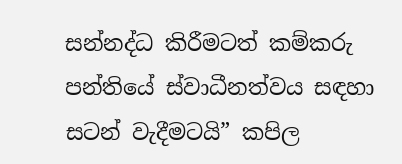සන්නද්ධ කිරීමටත් කම්කරු පන්තියේ ස්වාධීනත්වය සඳහා සටන් වැදීමටයි” කපිල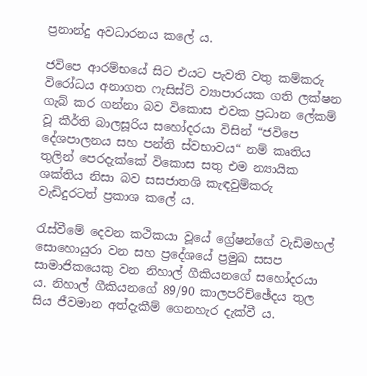ප්‍රනාන්දු අවධාරනය කලේ ය.

ජවිපෙ ආරම්භයේ සිට එයට පැවති වතු කම්කරු විරෝධය අනාගත ෆැසිස්ට් ව්‍යාපාරයක ගති ලක්ෂන ගැබ් කර ගන්නා බව විකොස එවක ප්‍රධාන ලේකම් වූ කීර්ති බාලසූරිය සහෝදරයා විසින් “ජවිපෙ දේශපාලනය සහ පන්ති ස්වභාවය“ නම් කෘතිය තුලින් පෙරදැක්කේ විකොස සතු එම න්‍යායික ශක්තිය නිසා බව සසජාතශි කැඳවුම්කරු වැඩිදුරටත් ප්‍රකාශ කලේ ය.

රැස්වීමේ දෙවන කථිකයා වූයේ ග්‍රේෂන්ගේ වැඩිමහල් සොහොයුරා වන සහ ප්‍රදේශයේ ප්‍රමුඛ සසප සාමාජිකයෙකු වන නිහාල් ගීකියනගේ සහෝදරයා ය. නිහාල් ගීකියනගේ 89/90 කාලපරිච්ඡේදය තුල සිය ජීවමාන අත්දැකීම් ගෙනහැර දැක්වී ය.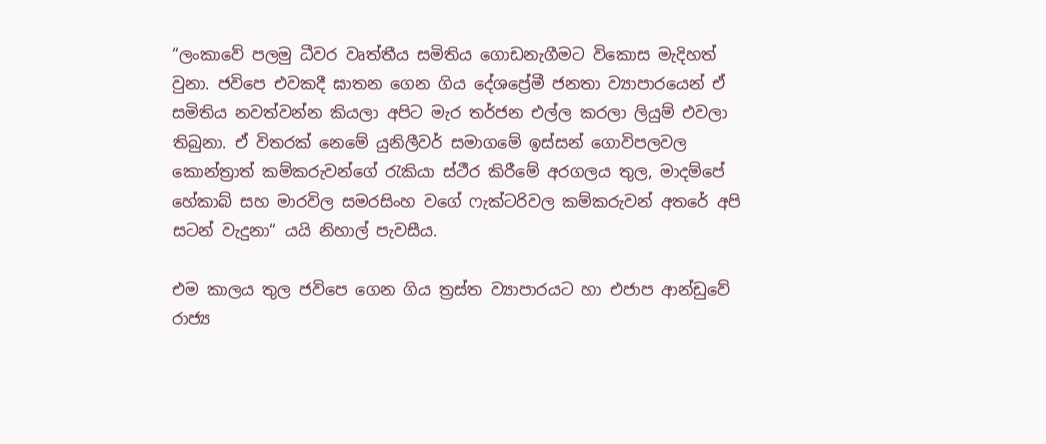“ලංකාවේ පලමු ධීවර වෘත්තීය සමිතිය ගොඩනැගීමට විකොස මැදිහත් වුනා. ජවිපෙ එවකදී ඝාතන ගෙන ගිය දේශප්‍රේමී ජනතා ව්‍යාපාරයෙන් ඒ සමිතිය නවත්වන්න කියලා අපිට මැර තර්ජන එල්ල කරලා ලියුම් එවලා තිබුනා. ඒ විතරක් නෙමේ යුනිලීවර් සමාගමේ ඉස්සන් ගොවිපලවල කොන්ත්‍රාත් කම්කරුවන්ගේ රැකියා ස්ථීර කිරීමේ අරගලය තුල, මාදම්පේ හේකාබ් සහ මාරවිල සමරසිංහ වගේ ෆැක්ටරිවල කම්කරුවන් අතරේ අපි සටන් වැදුනා“ යයි නිහාල් පැවසීය.

එම කාලය තුල ජවිපෙ ගෙන ගිය ත්‍රස්ත ව්‍යාපාරයට හා එජාප ආන්ඩුවේ රාජ්‍ය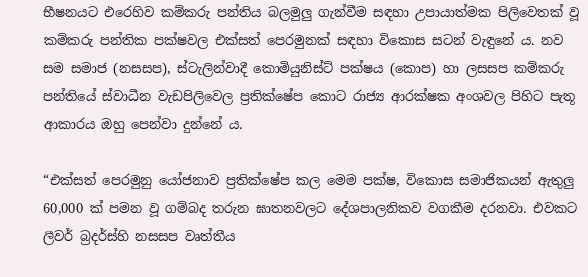භීෂනයට එරෙහිව කම්කරු පන්තිය බලමුලු ගැන්වීම සඳහා උපායාත්මක පිලිවෙතක් වූ කම්කරු පන්තික පක්ෂවල එක්සත් පෙරමුනක් සඳහා විකොස සටන් වැඳුනේ ය. නව සම සමාජ (නසසප), ස්ටැලින්වාදී කොමියුනිස්ට් පක්ෂය (කොප) හා ලසසප කම්කරු පන්තියේ ස්වාධීන වැඩපිලිවෙල ප්‍රතික්ෂේප කොට රාජ්‍ය ආරක්ෂක අංශවල පිහිට පැතූ ආකාරය ඔහු පෙන්වා දුන්නේ ය.

“එක්සත් පෙරමුනු යෝජනාව ප්‍රතික්ෂේප කල මෙම පක්ෂ, විකොස සමාජිකයන් ඇතුලු 60,000 ක් පමන වූ ගම්බද තරුන ඝාතනවලට දේශපාලනිකව වගකීම දරනවා. එවකට ලීවර් බ්‍රදර්ස්හි නසසප වෘත්තීය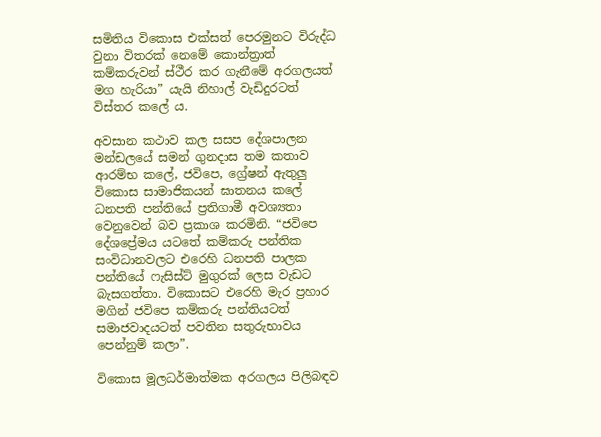සමිතිය විකොස එක්සත් පෙරමුනට විරුද්ධ වුනා විතරක් නෙමේ කොන්ත්‍රාත් කම්කරුවන් ස්ථීර කර ගැනීමේ අරගලයත් මග හැරියා” යැයි නිහාල් වැඩිදුරටත් විස්තර කලේ ය.

අවසාන කථාව කල සසප දේශපාලන මන්ඩලයේ සමන් ගුනදාස තම කතාව ආරම්භ කලේ, ජවිපෙ, ග්‍රේෂන් ඇතුලු විකොස සාමාජිකයන් ඝාතනය කලේ ධනපති පන්තියේ ප්‍රතිගාමී අවශ්‍යතා වෙනුවෙන් බව ප්‍රකාශ කරමිනි. “ජවිපෙ දේශප්‍රේමය යටතේ කම්කරු පන්තික සංවිධානවලට එරෙහි ධනපති පාලක පන්තියේ ෆැසිස්ට් මුගුරක් ලෙස වැඩට බැසගත්තා. විකොසට එරෙහි මැර ප්‍රහාර මගින් ජවිපෙ කම්කරු පන්තියටත් සමාජවාදයටත් පවතින සතුරුභාවය පෙන්නුම් කලා”.

විකොස මූලධර්මාත්මක අරගලය පිලිබඳව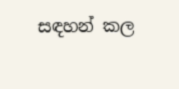සඳහන් කල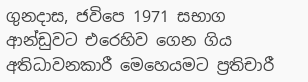ගුනදාස, ජවිපෙ 1971 සභාග ආන්ඩුවට එරෙහිව ගෙන ගිය අතිධාවනකාරී මෙහෙයමට ප්‍රතිචාරී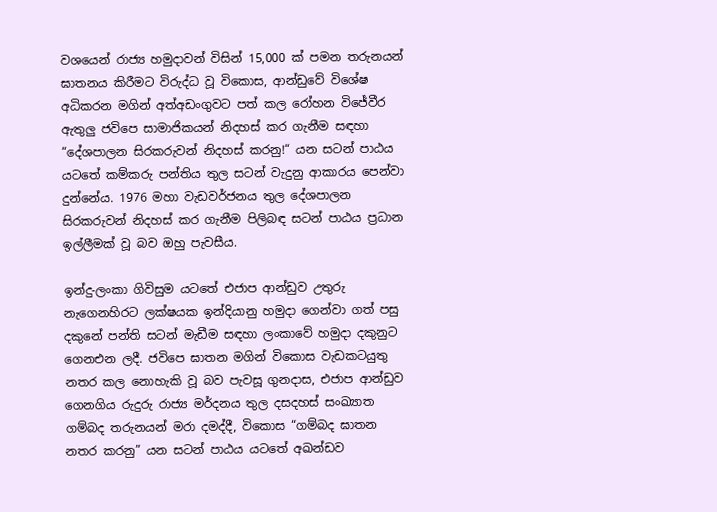වශයෙන් රාජ්‍ය හමුදාවන් විසින් 15,000 ක් පමන තරුනයන් ඝාතනය කිරීමට විරුද්ධ වූ විකොස, ආන්ඩුවේ විශේෂ අධිකරන මගින් අත්අඩංගුවට පත් කල රෝහන විජේවීර ඇතුලු ජවිපෙ සාමාජිකයන් නිදහස් කර ගැනීම සඳහා “දේශපාලන සිරකරුවන් නිදහස් කරනු!“ යන සටන් පාඨය යටතේ කම්කරු පන්තිය තුල සටන් වැදුනු ආකාරය පෙන්වා දුන්නේය. 1976 මහා වැඩවර්ජනය තුල දේශපාලන සිරකරුවන් නිදහස් කර ගැනීම පිලිබඳ සටන් පාඨය ප්‍රධාන ඉල්ලීමක් වූ බව ඔහු පැවසීය.

ඉන්දු-ලංකා ගිවිසුම යටතේ එජාප ආන්ඩුව උතුරු නැගෙනහිරට ලක්ෂයක ඉන්දියානු හමුදා ගෙන්වා ගත් පසු දකුනේ පන්ති සටන් මැඩීම සඳහා ලංකාවේ හමුදා දකුනුට ගෙනඑන ලදී. ජවිපෙ ඝාතන මගින් විකොස වැඩකටයුතු නතර කල නොහැකි වූ බව පැවසූ ගුනදාස, එජාප ආන්ඩුව ගෙනගිය රුදුරු රාජ්‍ය මර්දනය තුල දසදහස් සංඛ්‍යාත ගම්බද තරුනයන් මරා දමද්දී, විකොස “ගම්බද ඝාතන නතර කරනු” යන සටන් පාඨය යටතේ අඛන්ඩව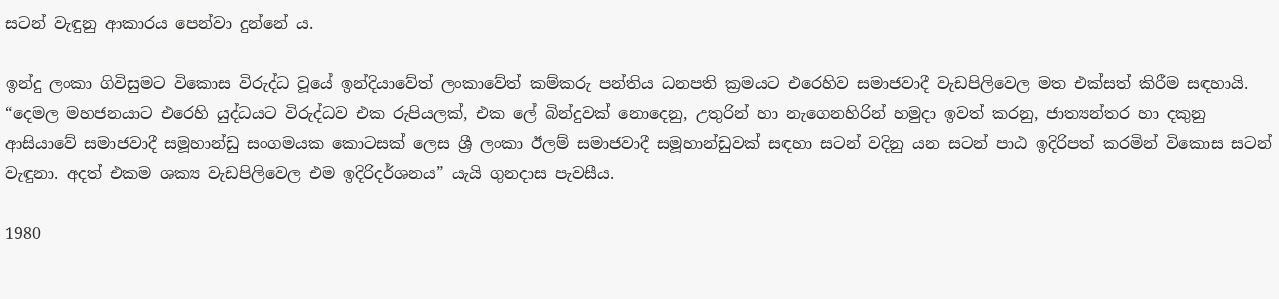සටන් වැඳුනු ආකාරය පෙන්වා දුන්නේ ය.

ඉන්දු ලංකා ගිවිසුමට විකොස විරුද්ධ වූයේ ඉන්දියාවේත් ලංකාවේත් කම්කරු පන්තිය ධනපති ක්‍රමයට එරෙහිව සමාජවාදී වැඩපිලිවෙල මත එක්සත් කිරීම සඳහායි. “දෙමල මහජනයාට එරෙහි යුද්ධයට විරුද්ධව එක රුපියලක්, එක ලේ බින්දුවක් නොදෙනු, උතුරින් හා නැගෙනහිරින් හමුදා ඉවත් කරනු, ජාත්‍යන්තර හා දකුනු ආසියාවේ සමාජවාදී සමූහාන්ඩු සංගමයක කොටසක් ලෙස ශ්‍රී ලංකා ඊලම් සමාජවාදී සමූහාන්ඩුවක් සඳහා සටන් වදිනු යන සටන් පාඨ ඉදිරිපත් කරමින් විකොස සටන් වැඳුනා. අදත් එකම ශක්‍ය වැඩපිලිවෙල එම ඉදිරිදර්ශනය” යැයි ගුනදාස පැවසීය.

1980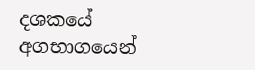දශකයේ අගභාගයෙන්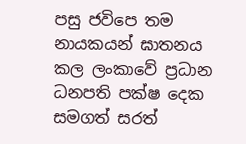පසු ජවිපෙ තම නායකයන් ඝාතනය කල ලංකාවේ ප්‍රධාන ධනපති පක්ෂ දෙක සමගත් සරත්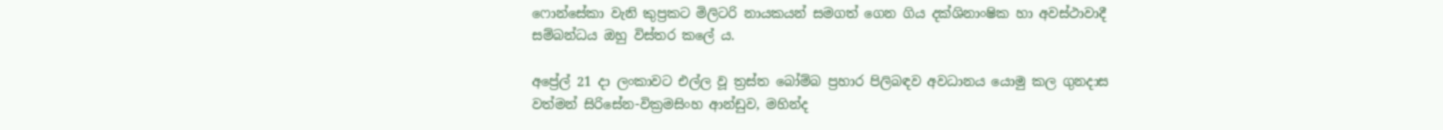ෆොන්සේකා වැනි කුප්‍රකට මිලිටරි නායකයන් සමගත් ගෙන ගිය දක්ශිනාංෂික හා අවස්ථාවාදී සම්බන්ධය ඔහු විස්තර කලේ ය.

අප්‍රේල් 21 දා ලංකාවට එල්ල වූ ත්‍රස්ත බෝම්බ ප්‍රහාර පිලිබඳව අවධානය යොමු කල ගුනදාස වත්මන් සිරිසේන-වික්‍රමසිංහ ආන්ඩුව, මහින්ද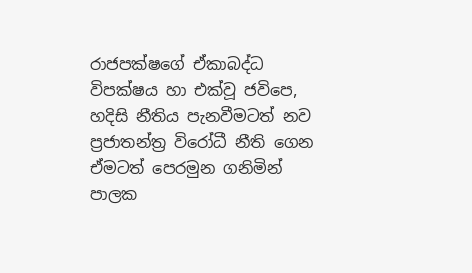රාජපක්ෂගේ ඒකාබද්ධ විපක්ෂය හා එක්වූ ජවිපෙ, හදිසි නීතිය පැනවීමටත් නව ප්‍රජාතන්ත්‍ර විරෝධී නීති ගෙන ඒමටත් පෙරමුන ගනිමින් පාලක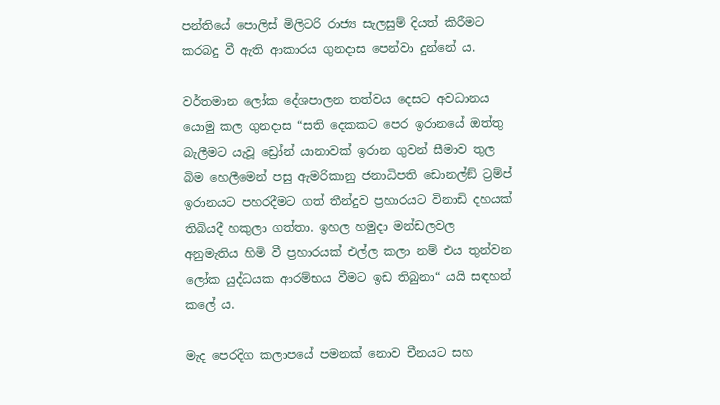පන්තියේ පොලිස් මිලිටරි රාජ්‍ය සැලසුම් දියත් කිරීමට කරබදු වී ඇති ආකාරය ගුනදාස පෙන්වා දුන්නේ ය.

වර්තමාන ලෝක දේශපාලන තත්වය දෙසට අවධානය යොමු කල ගුනදාස “සති දෙකකට පෙර ඉරානයේ ඔත්තු බැලීමට යැවූ ඩ්‍රෝන් යානාවක් ඉරාන ගුවන් සීමාව තුල බිම හෙලීමෙන් පසු ඇමරිකානු ජනාධිපති ඩොනල්ඞ් ට්‍රම්ප් ඉරානයට පහරදීමට ගත් තීන්දුව ප්‍රහාරයට විනාඩි දහයක් තිබියදී හකුලා ගත්තා. ඉහල හමුදා මන්ඩලවල අනුමැතිය හිමි වී ප්‍රහාරයක් එල්ල කලා නම් එය තුන්වන ලෝක යුද්ධයක ආරම්භය වීමට ඉඩ තිබුනා“ යයි සඳහන් කලේ ය.

මැද පෙරදිග කලාපයේ පමනක් නොව චීනයට සහ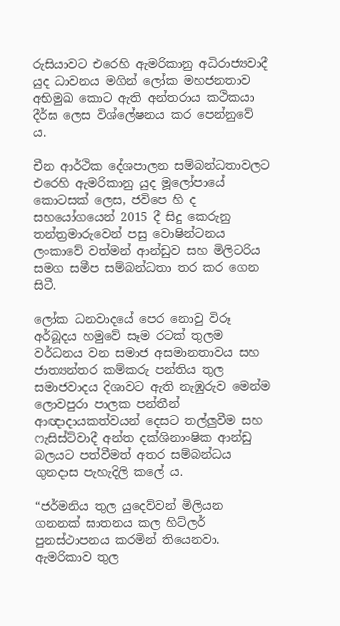රුසියාවට එරෙහි ඇමරිකානු අධිරාජ්‍යවාදී යුද ධාවනය මගින් ලෝක මහජනතාව අභිමුඛ කොට ඇති අන්තරාය කථිකයා දීර්ඝ ලෙස විශ්ලේෂනය කර පෙන්නුවේ ය.

චීන ආර්ථික දේශපාලන සම්බන්ධතාවලට එරෙහි ඇමරිකානු යුද මූලෝපායේ කොටසක් ලෙස, ජවිපෙ හි ද සහයෝගයෙන් 2015 දී සිදු කෙරුනු තන්ත්‍රමාරුවෙන් පසු වොෂින්ටනය ලංකාවේ වත්මන් ආන්ඩුව සහ මිලිටරිය සමග සමීප සම්බන්ධතා තර කර ගෙන සිටී.

ලෝක ධනවාදයේ පෙර නොවු විරූ අර්බූදය හමුවේ සෑම රටක් තුලම වර්ධනය වන සමාජ අසමානතාවය සහ ජාත්‍යන්තර කම්කරු පන්තිය තුල සමාජවාදය දිශාවට ඇති නැඹුරුව මෙන්ම ලොවපුරා පාලක පන්තීන් ආඥාදායකත්වයන් දෙසට තල්ලුවීම සහ ෆැසිස්ට්වාදී අන්ත දක්ශිනාංෂික ආන්ඩු බලයට පත්වීමත් අතර සම්බන්ධය ගුනදාස පැහැදිලි කලේ ය.

“ජර්මනිය තුල යුදෙව්වන් මිලියන ගනනක් ඝාතනය කල හිට්ලර් පුනස්ථාපනය කරමින් තියෙනවා. ඇමරිකාව තුල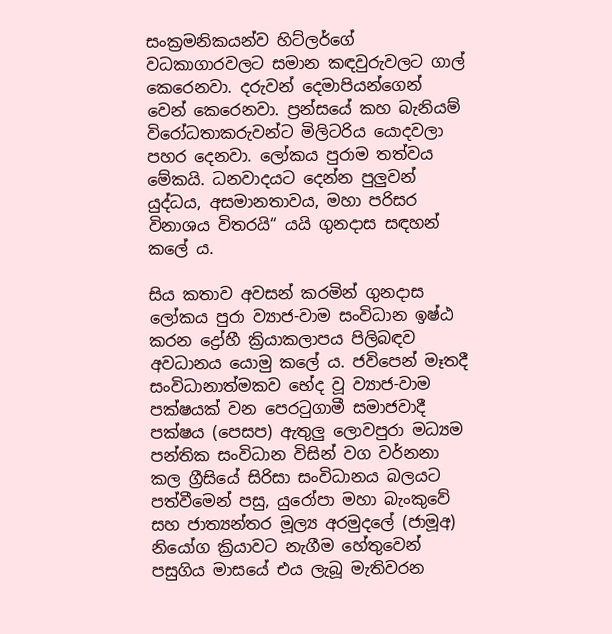සංක්‍රමනිකයන්ව හිට්ලර්ගේ වධකාගාරවලට සමාන කඳවුරුවලට ගාල් කෙරෙනවා. දරුවන් දෙමාපියන්ගෙන් වෙන් කෙරෙනවා. ප්‍රන්සයේ කහ බැනියම් විරෝධතාකරුවන්ට මිලිටරිය යොදවලා පහර දෙනවා. ලෝකය පුරාම තත්වය මේකයි. ධනවාදයට දෙන්න පුලුවන් යුද්ධය, අසමානතාවය, මහා පරිසර විනාශය විතරයි“ යයි ගුනදාස සඳහන් කලේ ය.

සිය කතාව අවසන් කරමින් ගුනදාස ලෝකය පුරා ව්‍යාජ-වාම සංවිධාන ඉෂ්ඨ කරන ද්‍රෝහී ක්‍රියාකලාපය පිලිබඳව අවධානය යොමු කලේ ය. ජවිපෙන් මෑතදී සංවිධානාත්මකව භේද වූ ව්‍යාජ-වාම පක්ෂයක් වන පෙරටුගාමී සමාජවාදී පක්ෂය (පෙසප) ඇතුලු ලොවපුරා මධ්‍යම පන්තික සංවිධාන විසින් වග වර්නනා කල ග්‍රීසියේ සිරිසා සංවිධානය බලයට පත්වීමෙන් පසු, යුරෝපා මහා බැංකුවේ සහ ජාත්‍යන්තර මූල්‍ය අරමුදලේ (ජාමූඅ) නියෝග ක්‍රියාවට නැගීම හේතුවෙන් පසුගිය මාසයේ එය ලැබූ මැතිවරන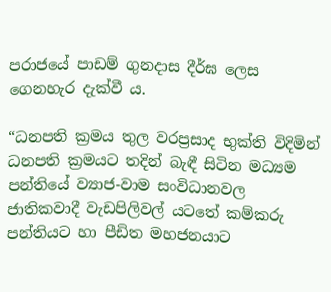පරාජයේ පාඩම් ගුනදාස දීර්ඝ ලෙස ගෙනහැර දැක්වී ය.

“ධනපති ක්‍රමය තුල වරප්‍රසාද භුක්ති විදිමින් ධනපති ක්‍රමයට තදින් බැඳී සිටින මධ්‍යම පන්තියේ ව්‍යාජ-වාම සංවිධානවල ජාතිකවාදී වැඩපිලිවල් යටතේ කම්කරු පන්තියට හා පීඩිත මහජනයාට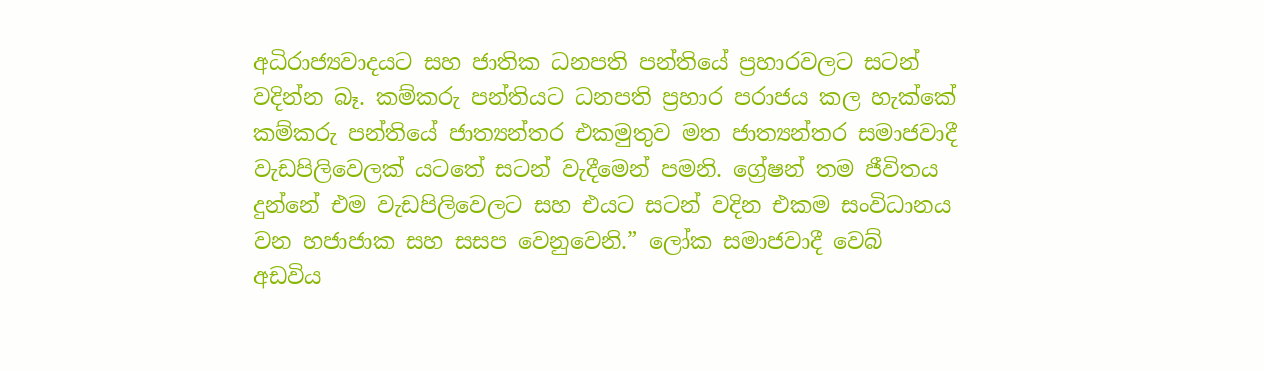අධිරාජ්‍යවාදයට සහ ජාතික ධනපති පන්තියේ ප්‍රහාරවලට සටන් වදින්න බෑ. කම්කරු පන්තියට ධනපති ප්‍රහාර පරාජය කල හැක්කේ කම්කරු පන්තියේ ජාත්‍යන්තර එකමුතුව මත ජාත්‍යන්තර සමාජවාදී වැඩපිලිවෙලක් යටතේ සටන් වැදීමෙන් පමනි. ග්‍රේෂන් තම ජීවිතය දුන්නේ එම වැඩපිලිවෙලට සහ එයට සටන් වදින එකම සංවිධානය වන හජාජාක සහ සසප වෙනුවෙනි.” ලෝක සමාජවාදී වෙබ් අඩවිය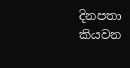දිනපතා කියවන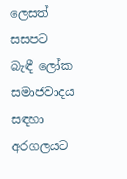ලෙසත් සසපට බැඳී ලෝක සමාජවාදය සඳහා අරගලයට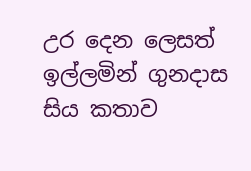උර දෙන ලෙසත් ඉල්ලමින් ගුනදාස සිය කතාව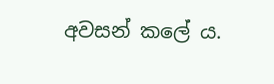අවසන් කලේ ය.